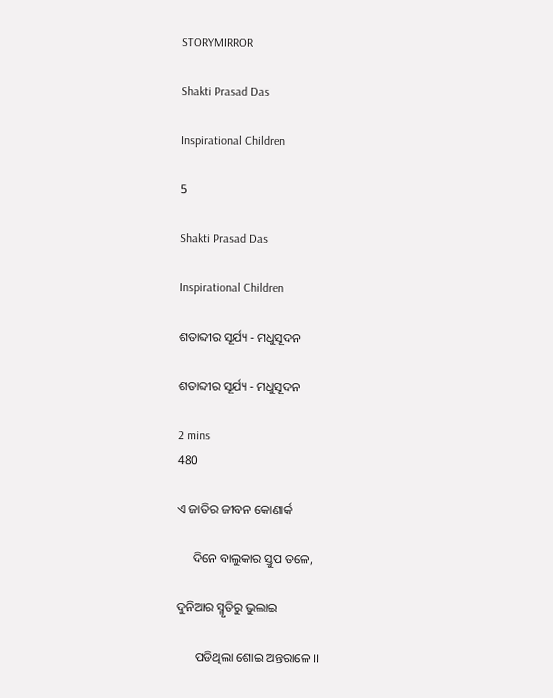STORYMIRROR

Shakti Prasad Das

Inspirational Children

5

Shakti Prasad Das

Inspirational Children

ଶତାବ୍ଦୀର ସୂର୍ଯ୍ୟ - ମଧୁସୂଦନ

ଶତାବ୍ଦୀର ସୂର୍ଯ୍ୟ - ମଧୁସୂଦନ

2 mins
480

ଏ ଜାତିର ଜୀବନ କୋଣାର୍କ

     ଦିନେ ବାଲୁକାର ସ୍ତୁପ ତଳେ,

ଦୁନିଆର ସ୍ମୃତିରୁ ଭୁଲାଇ

      ପଡିଥିଲା ଶୋଇ ଅନ୍ତରାଳେ ।।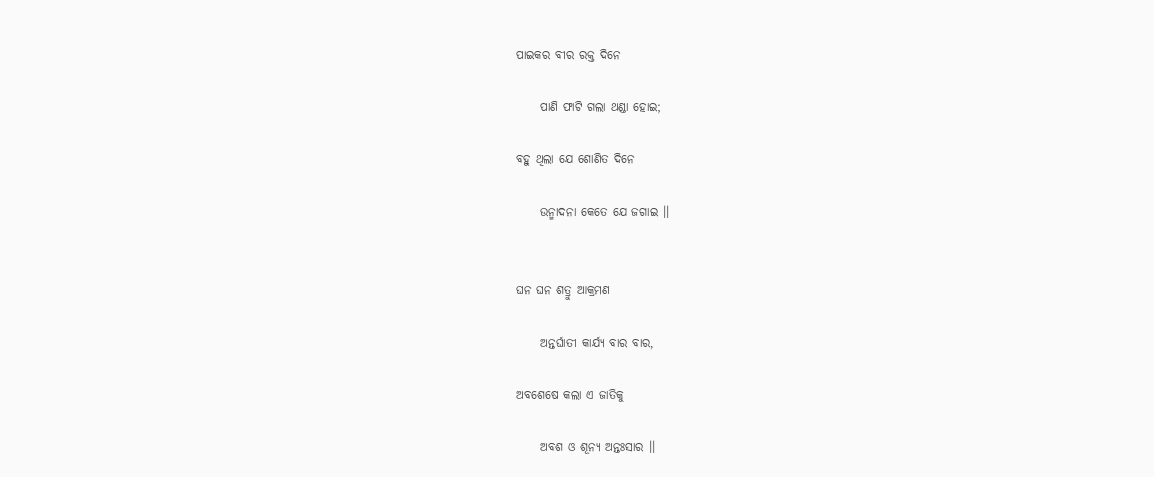ପାଇକର ବୀର ରକ୍ତ ଦିନେ

     ପାଣି ଫାଟି ଗଲା ଥଣ୍ଡା ହୋଇ;

ବହୁ ଥିଲା ଯେ ଶୋଣିତ ଦିନେ

     ଉନ୍ମାଦନା କେତେ ଯେ ଜଗାଇ ।।


ଘନ ଘନ ଶତ୍ରୁ ଆକ୍ରମଣ

     ଅନ୍ତର୍ଘାତୀ କାର୍ଯ୍ୟ ବାର ବାର,

ଅବଶେଷେ କଲା ଏ ଜାତିକୁ

     ଅବଶ ଓ ଶୂନ୍ୟ ଅନ୍ତଃସାର ।।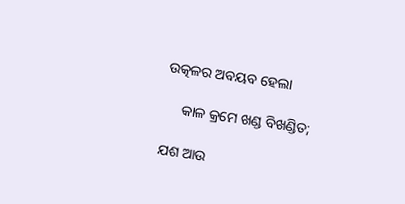ଉତ୍କଳର ଅବୟବ ହେଲା

     କାଳ କ୍ରମେ ଖଣ୍ଡ ବିଖଣ୍ଡିତ;

ଯଶ ଆଉ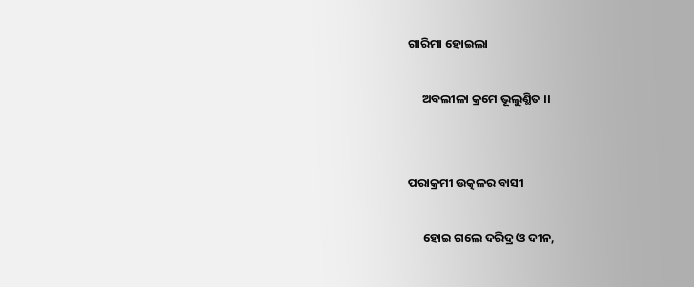ଗାରିମା ହୋଇଲା

     ଅବଲୀଳା କ୍ରମେ ଭୂଲୁଣ୍ଥିତ ।।


ପରାକ୍ରମୀ ଉତ୍କଳର ବାସୀ

     ହୋଇ ଗଲେ ଦରିଦ୍ର ଓ ଦୀନ,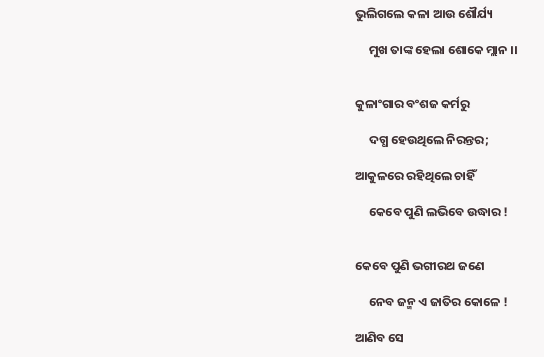ଭୁଲିଗଲେ କଳା ଆଉ ଶୌର୍ଯ୍ୟ

     ମୁଖ ତାଙ୍କ ହେଲା ଶୋକେ ମ୍ଲାନ ।।


କୁଳାଂଗାର ବଂଶଜ କର୍ମରୁ

     ଦଗ୍ଧ ହେଉଥିଲେ ନିରନ୍ତର;

ଆକୁଳରେ ରହିଥିଲେ ଚାହିଁ

     କେବେ ପୁଣି ଲଭିବେ ଉଦ୍ଧାର !


କେବେ ପୁଣି ଭଗୀରଥ ଜଣେ

     ନେବ ଜନ୍ମ ଏ ଜାତିର କୋଳେ !

ଆଣିବ ସେ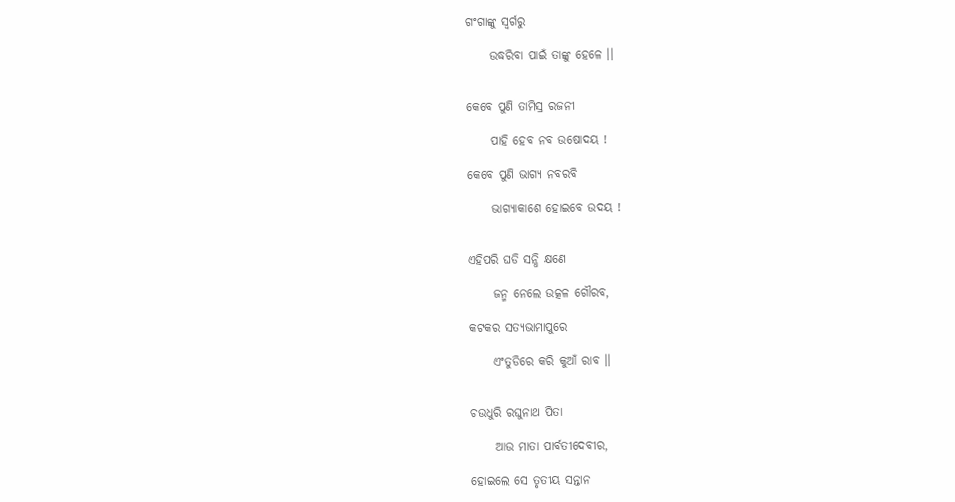ଗଂଗାଙ୍କୁ ସ୍ବର୍ଗରୁ

     ଉଦ୍ଧରିବା ପାଇଁ ତାଙ୍କୁ ହେଳେ ।।


କେବେ ପୁଣି ତାମିସ୍ର ରଜନୀ

     ପାହି ହେବ ନବ ଉଷୋଦୟ !

କେବେ ପୁଣି ଭାଗ୍ୟ ନବରବି

     ଭାଗ୍ୟାକାଶେ ହୋଇବେ ଉଦୟ !


ଏହିପରି ଘଡି ସନ୍ଧି କ୍ଷଣେ

     ଜନ୍ମ ନେଲେ ଉତ୍କଳ ଗୌରବ,

କଟକର ସତ୍ୟଭାମାପୁରେ

     ଏଂତୁଡିରେ କରି କୁଆଁ ରାବ ।।


ଚଉଧୁରି ରଘୁନାଥ ପିତା

     ଆଉ ମାତା ପାର୍ବତୀଦେବୀର,

ହୋଇଲେ ସେ ତୃତୀୟ ସନ୍ତାନ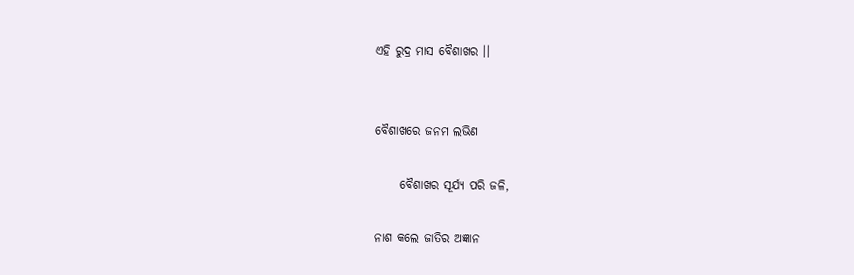ଏହି ରୁଦ୍ର ମାସ ବୈଶାଖର ।।


ବୈଶାଖରେ ଜନମ ଲଭିଣ

     ବୈଶାଖର ସୂର୍ଯ୍ୟ ପରି ଜଳି,

ନାଶ କଲେ ଜାତିର ଅଜ୍ଞାନ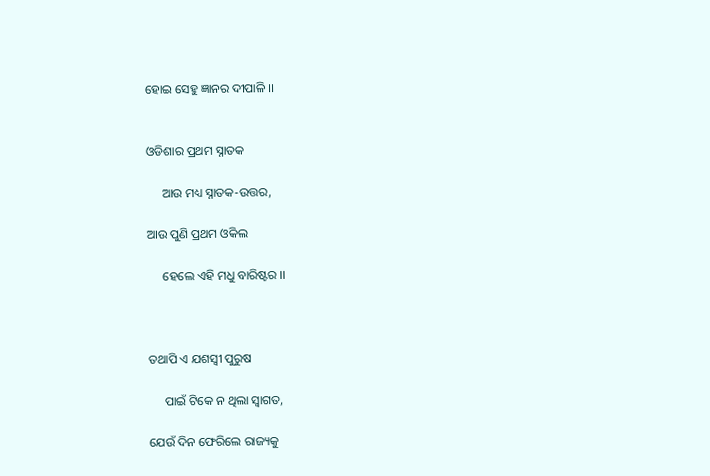ହୋଇ ସେହୁ ଜ୍ଞାନର ଦୀପାଳି ।।


ଓଡିଶାର ପ୍ରଥମ ସ୍ନାତକ

     ଆଉ ମଧ୍ୟ ସ୍ନାତକ-ଉତ୍ତର,

ଆଉ ପୁଣି ପ୍ରଥମ ଓକିଲ

     ହେଲେ ଏହି ମଧୁ ବାରିଷ୍ଟର ।।



ତଥାପି ଏ ଯଶସ୍ବୀ ପୁରୁଷ

     ପାଇଁ ଟିକେ ନ ଥିଲା ସ୍ବାଗତ,

ଯେଉଁ ଦିନ ଫେରିଲେ ରାଜ୍ୟକୁ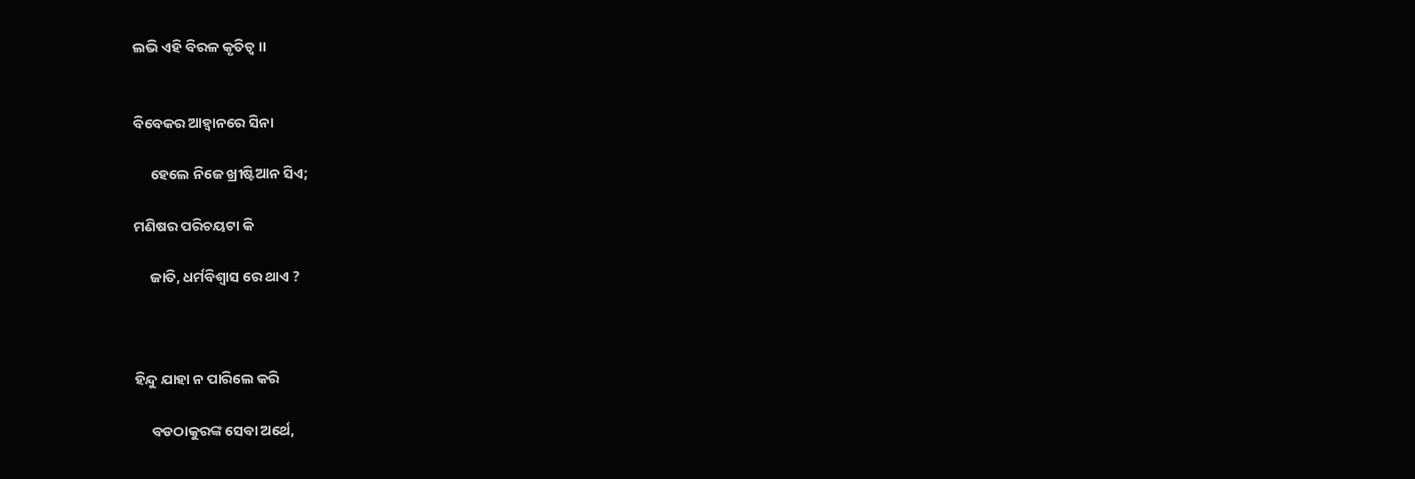ଲଭି ଏହି ବିରଳ କୃତିତ୍ବ ।।


ବିବେକର ଆହ୍ବାନରେ ସିନା

     ହେଲେ ନିଜେ ଖ୍ରୀଷ୍ଟିଆନ ସିଏ;

ମଣିଷର ପରିଚୟଟା କି

     ଜାତି, ଧର୍ମବିଶ୍ବାସ ରେ ଥାଏ ?



ହିନ୍ଦୁ ଯାହା ନ ପାରିଲେ କରି

     ବଡଠାକୁରଙ୍କ ସେବା ଅର୍ଥେ,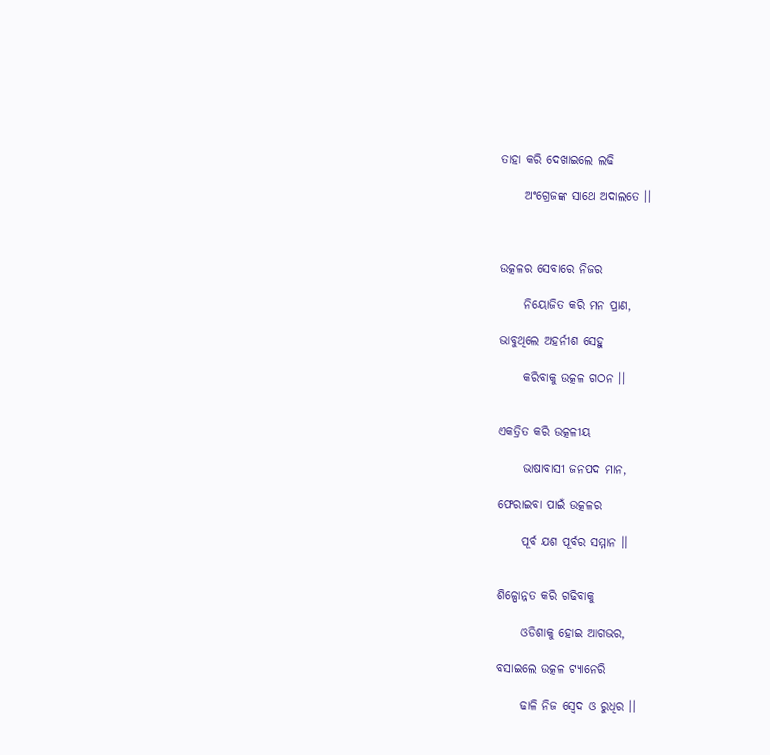ତାହା କରି ଦେଖାଇଲେ ଲଢି

     ଅଂଗ୍ରେଜଙ୍କ ସାଥେ ଅଦାଲତେ ।।



ଉତ୍କଳର ସେବାରେ ନିଜର

     ନିୟୋଜିତ କରି ମନ ପ୍ରାଣ,

ଭାବୁଥିଲେ ଅହର୍ନୀଶ ସେହୁ

     କରିବାକୁ ଉତ୍କଳ ଗଠନ ।।


ଏକତ୍ରିତ କରି ଉତ୍କଳୀୟ

     ଭାଷାବାସୀ ଜନପଦ ମାନ,

ଫେରାଇବା ପାଇଁ ଉତ୍କଳର

     ପୂର୍ବ ଯଶ ପୂର୍ବର ସମ୍ମାନ ।।


ଶିଳ୍ପୋନ୍ନତ କରି ଗଢିବାକୁ

     ଓଡିଶାକୁ ହୋଇ ଆଗଭର,

ବସାଇଲେ ଉତ୍କଳ ଟ୍ୟାନେରି

     ଢାଳି ନିଜ ସ୍ବେଦ ଓ ରୁଧିର ।।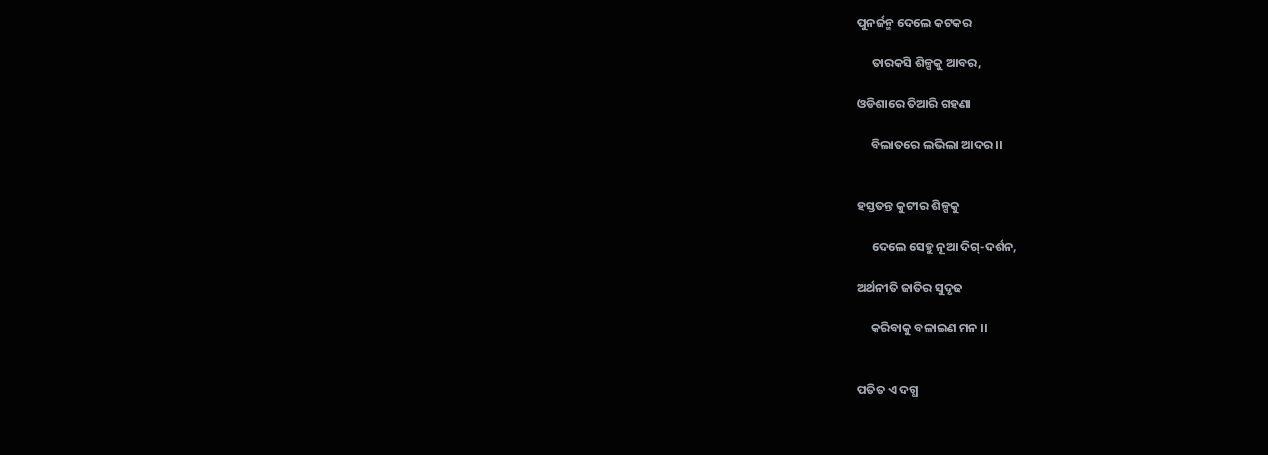ପୁନର୍ଜନ୍ମ ଦେଲେ କଟକର

     ତାରକସି ଶିଳ୍ପକୁ ଆବର,

ଓଡିଶାରେ ତିଆରି ଗହଣା

     ବିଲାତରେ ଲଭିଲା ଆଦର ।।


ହସ୍ତତନ୍ତ କୁଟୀର ଶିଳ୍ପକୁ

     ଦେଲେ ସେହୁ ନୂଆ ଦିଗ୍-ଦର୍ଶନ,

ଅର୍ଥନୀତି ଜାତିର ସୁଦୃଢ

     କରିବାକୁ ବଳାଇଣ ମନ ।।


ପତିତ ଏ ଦଗ୍ଧ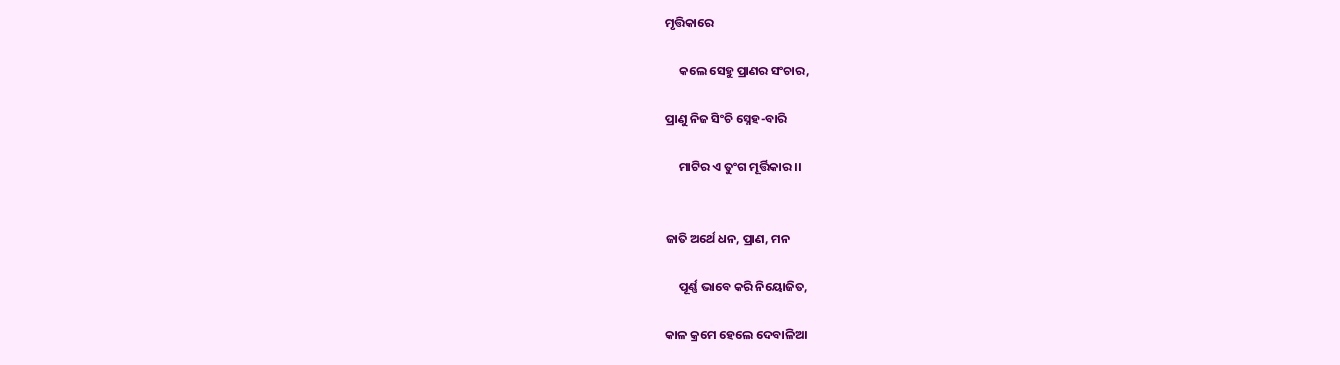ମୃତ୍ତିକାରେ

     କଲେ ସେହୁ ପ୍ରାଣର ସଂଚାର,

ପ୍ରାଣୁ ନିଜ ସିଂଚି ସ୍ନେହ-ବାରି

     ମାଟିର ଏ ତୁଂଗ ମୂର୍ତ୍ତିକାର ।।


ଜାତି ଅର୍ଥେ ଧନ, ପ୍ରାଣ, ମନ

     ପୂର୍ଣ୍ଣ ଭାବେ କରି ନିୟୋଜିତ,

କାଳ କ୍ରମେ ହେଲେ ଦେବାଳିଆ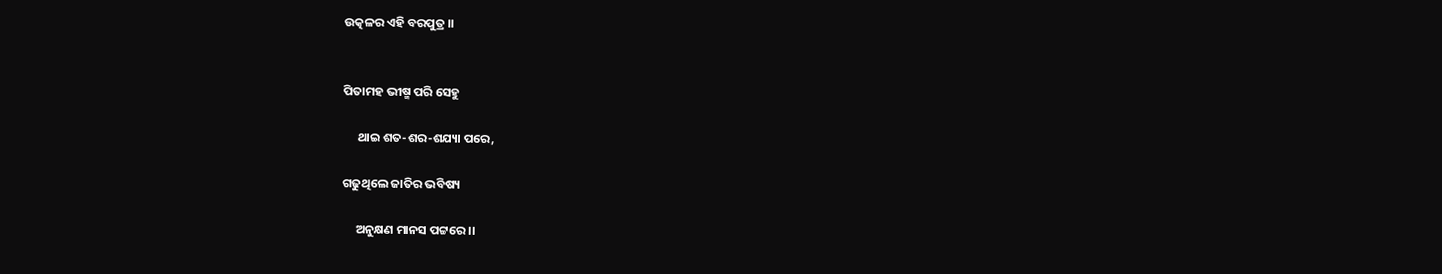ଉତ୍କଳର ଏହି ବରପୁତ୍ର ।।


ପିତାମହ ଭୀଷ୍ମ ପରି ସେହୁ

     ଥାଇ ଶତ-ଶର-ଶଯ୍ୟା ପରେ,

ଗଢୁଥିଲେ ଜାତିର ଭବିଷ୍ୟ

     ଅନୁକ୍ଷଣ ମାନସ ପଟ୍ଟରେ ।।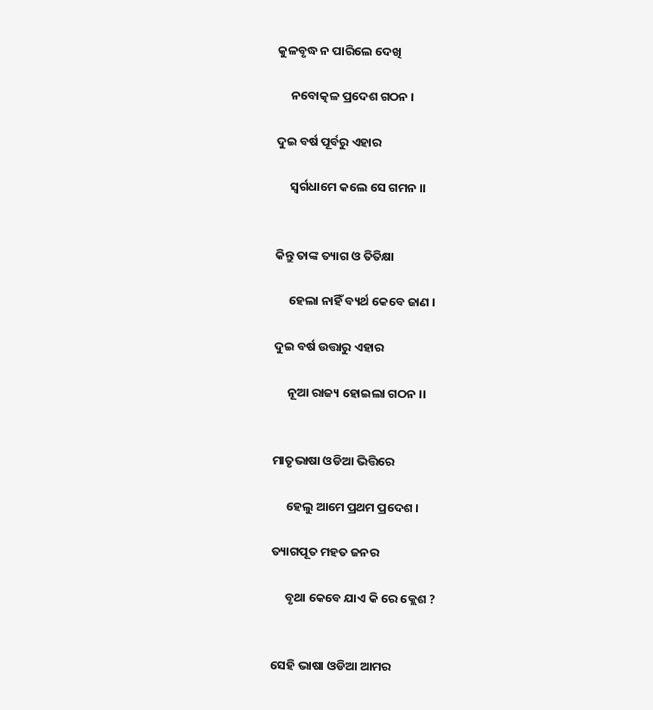କୁଳବୃଦ୍ଧ ନ ପାରିଲେ ଦେଖି

     ନବୋତ୍କଳ ପ୍ରଦେଶ ଗଠନ ।

ଦୁଇ ବର୍ଷ ପୂର୍ବରୁ ଏହାର

     ସ୍ବର୍ଗଧାମେ କଲେ ସେ ଗମନ ।।


କିନ୍ତୁ ତାଙ୍କ ତ୍ୟାଗ ଓ ତିତିକ୍ଷା

     ହେଲା ନାହିଁ ବ୍ୟର୍ଥ କେବେ ଜାଣ ।

ଦୁଇ ବର୍ଷ ଉତ୍ତାରୁ ଏହାର

     ନୂଆ ରାଜ୍ୟ ହୋଇଲା ଗଠନ ।।


ମାତୃଭାଷା ଓଡିଆ ଭିତ୍ତିରେ

     ହେଲୁ ଆମେ ପ୍ରଥମ ପ୍ରଦେଶ ।

ତ୍ୟାଗପୂତ ମହତ ଜନର

     ବୃଥା କେବେ ଯାଏ କି ରେ କ୍ଲେଶ ?


ସେହି ଭାଷା ଓଡିଆ ଆମର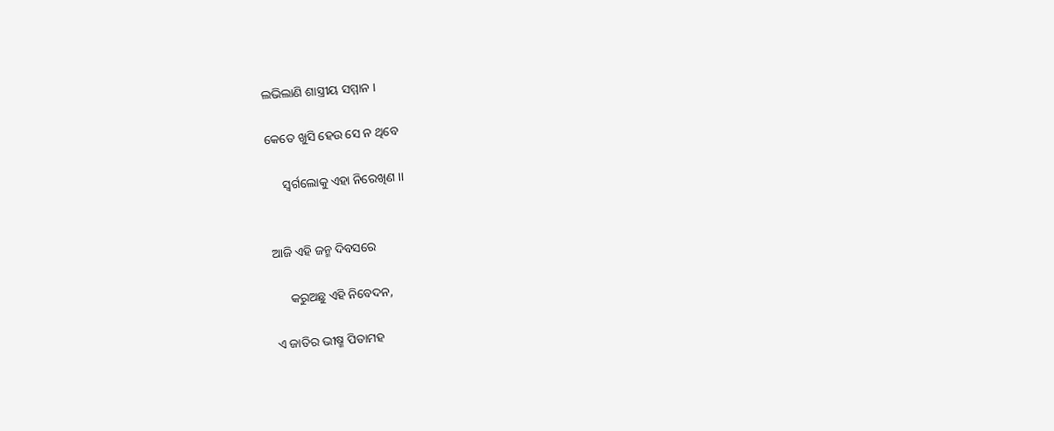ଲଭିଲାଣି ଶାସ୍ତ୍ରୀୟ ସମ୍ମାନ ।

କେତେ ଖୁସି ହେଉ ସେ ନ ଥିବେ

     ସ୍ବର୍ଗଲୋକୁ ଏହା ନିରେଖିଣ ।।


ଆଜି ଏହି ଜନ୍ମ ଦିବସରେ

     କରୁଅଛୁ ଏହି ନିବେଦନ,

ଏ ଜାତିର ଭୀଷ୍ମ ପିତାମହ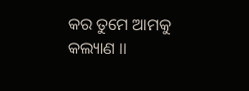କର ତୁମେ ଆମକୁ କଲ୍ୟାଣ ।।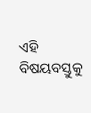ଏହି ବିଷୟବସ୍ତୁକୁ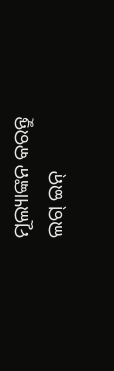ମୂଲ୍ୟାଙ୍କନ କରନ୍ତୁ
ଲଗ୍ ଇନ୍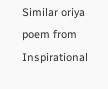Similar oriya poem from Inspirational